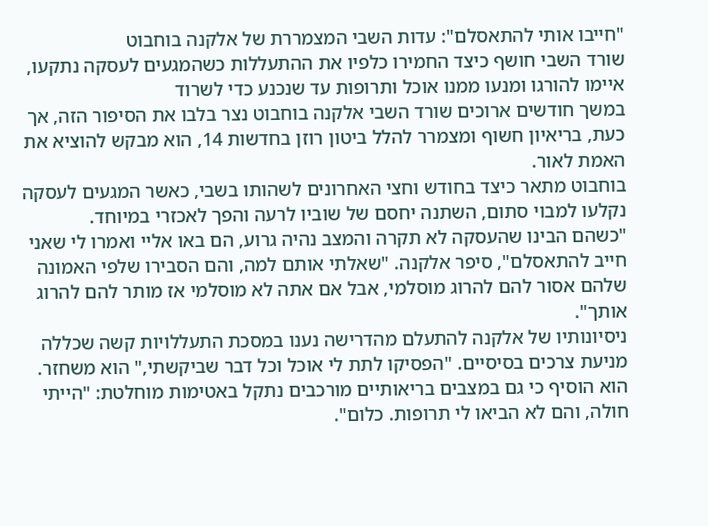"חייבו אותי להתאסלם": עדות השבי המצמררת של אלקנה בוחבוט
שורד השבי חושף כיצד החמירו כלפיו את ההתעללות כשהמגעים לעסקה נתקעו, איימו להורגו ומנעו ממנו אוכל ותרופות עד שנכנע כדי לשרוד
במשך חודשים ארוכים שורד השבי אלקנה בוחבוט נצר בלבו את הסיפור הזה, אך כעת, בריאיון חשוף ומצמרר להלל ביטון רוזן בחדשות 14, הוא מבקש להוציא את האמת לאור.
בוחבוט מתאר כיצד בחודש וחצי האחרונים לשהותו בשבי, כאשר המגעים לעסקה נקלעו למבוי סתום, השתנה יחסם של שוביו לרעה והפך לאכזרי במיוחד.
"כשהם הבינו שהעסקה לא תקרה והמצב נהיה גרוע, הם באו אליי ואמרו לי שאני חייב להתאסלם", סיפר אלקנה. "שאלתי אותם למה, והם הסבירו שלפי האמונה שלהם אסור להם להרוג מוסלמי, אבל אם אתה לא מוסלמי אז מותר להם להרוג אותך".
ניסיונותיו של אלקנה להתעלם מהדרישה נענו במסכת התעללויות קשה שכללה מניעת צרכים בסיסיים. "הפסיקו לתת לי אוכל וכל דבר שביקשתי," הוא משחזר.
הוא הוסיף כי גם במצבים בריאותיים מורכבים נתקל באטימות מוחלטת: "הייתי חולה, והם לא הביאו לי תרופות. כלום".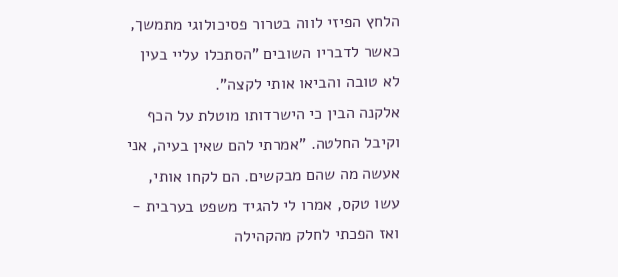הלחץ הפיזי לווה בטרור פסיכולוגי מתמשך, כאשר לדבריו השובים "הסתכלו עליי בעין לא טובה והביאו אותי לקצה".
אלקנה הבין כי הישרדותו מוטלת על הכף וקיבל החלטה. "אמרתי להם שאין בעיה, אני אעשה מה שהם מבקשים. הם לקחו אותי, עשו טקס, אמרו לי להגיד משפט בערבית - ואז הפכתי לחלק מהקהילה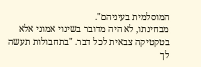המוסלמית בעיניהם".
מבחינתו, לא היה מדובר בשינוי אמוני אלא בטקטיקה צבאית לכל דבר. "בתחבולות תעשה לך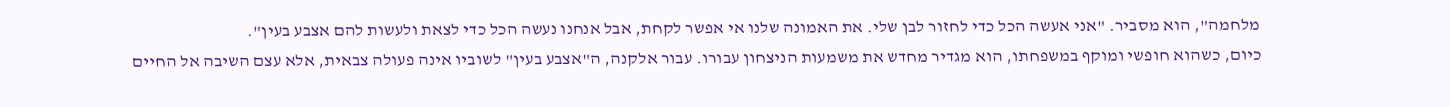מלחמה", הוא מסביר. "אני אעשה הכל כדי לחזור לבן שלי. את האמונה שלנו אי אפשר לקחת, אבל אנחנו נעשה הכל כדי לצאת ולעשות להם אצבע בעין".
כיום, כשהוא חופשי ומוקף במשפחתו, הוא מגדיר מחדש את משמעות הניצחון עבורו. עבור אלקנה, ה"אצבע בעין" לשוביו אינה פעולה צבאית, אלא עצם השיבה אל החיים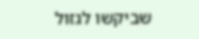שביקשו לגזול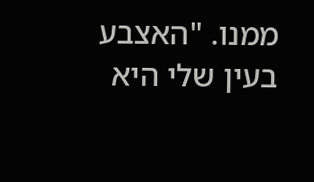ממנו. "האצבע בעין שלי היא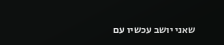שאני יושב עכשיו עם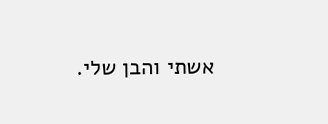אשתי והבן שלי.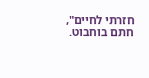חזרתי לחיים", חתם בוחבוט.